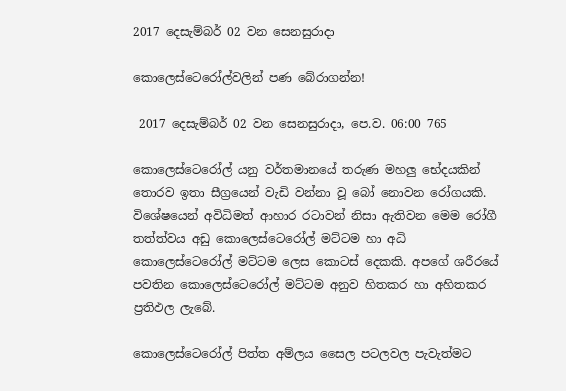2017 දෙසැම්බර් 02 වන සෙනසුරාදා

කොලෙස්ටෙරෝල්වලින් පණ බේරාගන්න!

 2017 දෙසැම්බර් 02 වන සෙනසුරාදා, පෙ.ව. 06:00 765

කොලෙස්ටෙරෝල් යනු වර්තමානයේ තරුණ මහලු භේදයකින් තොරව ඉතා සීග්‍රයෙන් වැඩි වන්නා වූ බෝ නොවන රෝගයකි. විශේෂයෙන් අවිධිමත් ආහාර රටාවන් නිසා ඇතිවන මෙම රෝගී තත්ත්වය අඩු කොලෙස්ටෙරෝල් මට්ටම හා අධි කොලෙස්ටෙරෝල් මට්ටම ලෙස කොටස් දෙකකි. අපගේ ශරීරයේ පවතින කොලෙස්ටෙරෝල් මට්ටම අනුව හිතකර හා අහිතකර ප්‍රතිඵල ලැබේ.

කොලෙස්ටෙරෝල් පිත්ත අම්ලය සෛල පටලවල පැවැත්මට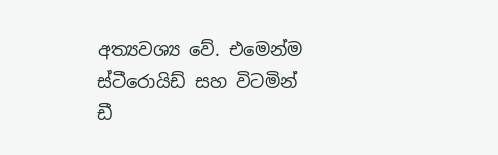අත්‍යවශ්‍ය වේ. එමෙන්ම ස්ටීරොයිඩ් සහ විටමින් ඩී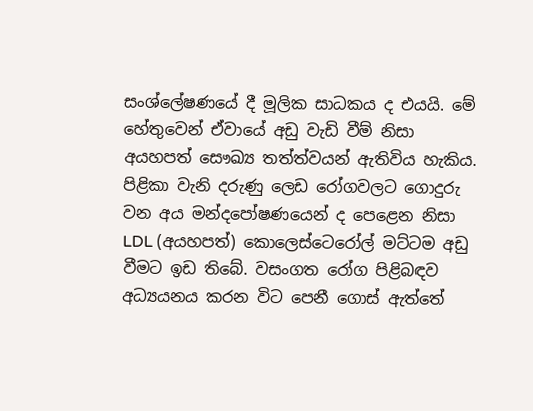සංශ්ලේෂණයේ දී මූලික සාධකය ද එයයි. මේ හේතුවෙන් ඒවායේ අඩු වැඩි වීම් නිසා අයහපත් සෞඛ්‍ය තත්ත්වයන් ඇතිවිය හැකිය. පිළිකා වැනි දරුණු ලෙඩ රෝගවලට ගොදුරු වන අය මන්දපෝෂණයෙන් ද පෙළෙන නිසා LDL (අයහපත්) කොලෙස්ටෙරෝල් මට්ටම අඩු වීමට ඉඩ තිබේ. වසංගත රෝග පිළිබඳව අධ්‍යයනය කරන විට පෙනී ගොස් ඇත්තේ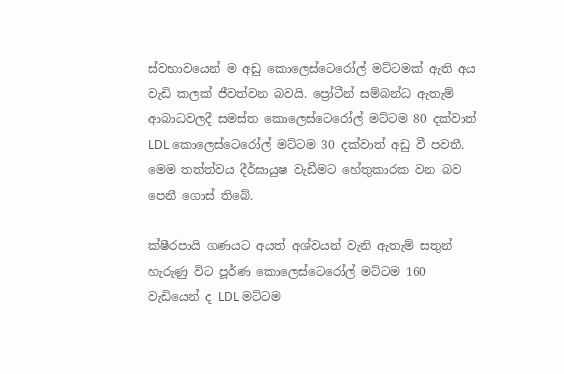ස්වභාවයෙන් ම අඩු කොලෙස්ටෙරෝල් මට්ටමක් ඇති අය වැඩි කලක් ජීවත්වන බවයි. ප්‍රෝටීන් සම්බන්ධ ඇතැම් ආබාධවලදී සමස්ත කොලෙස්ටෙරෝල් මට්ටම 80 දක්වාත් LDL කොලෙස්ටෙරෝල් මට්ටම 30 දක්වාත් අඩු වී පවතී. මෙම තත්ත්වය දීර්ඝායුෂ වැඩීමට හේතුකාරක වන බව පෙනී ගොස් තිබේ.

ක්ෂීරපායි ගණයට අයත් අශ්වයන් වැනි ඇතැම් සතුන් හැරුණු විට පූර්ණ කොලෙස්ටෙරෝල් මට්ටම 160 වැඩියෙන් ද LDL මට්ටම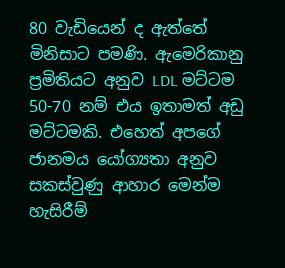80 වැඩියෙන් ද ඇත්තේ මිනිසාට පමණි. ඇමෙරිකානු ප්‍රමිතියට අනුව LDL මට්ටම 50-70 නම් එය ඉතාමත් අඩු මට්ටමකි. එහෙත් අපගේ ජානමය යෝග්‍යතා අනුව සකස්වුණු ආහාර මෙන්ම හැසිරීම්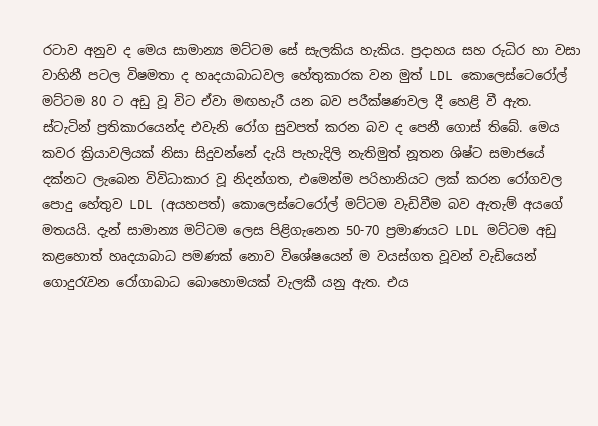රටාව අනුව ද මෙය සාමාන්‍ය මට්ටම සේ සැලකිය හැකිය. ප්‍රදාහය සහ රුධිර හා වසා වාහිනී පටල විෂමතා ද හෘදයාබාධවල හේතුකාරක වන මුත් LDL කොලෙස්ටෙරෝල් මට්ටම 80 ට අඩු වූ විට ඒවා මඟහැරී යන බව පරීක්ෂණවල දී හෙළි වී ඇත. ස්ටැටින් ප්‍රතිකාරයෙන්ද එවැනි රෝග සුවපත් කරන බව ද පෙනී ගොස් තිබේ. මෙය කවර ක්‍රියාවලියක් නිසා සිදුවන්නේ දැයි පැහැදිලි නැතිමුත් නූතන ශිෂ්ට සමාජයේ දක්නට ලැබෙන විවිධාකාර වූ නිදන්ගත, එමෙන්ම පරිහානියට ලක් කරන රෝගවල පොදු හේතුව LDL (අයහපත්) කොලෙස්ටෙරෝල් මට්ටම වැඩිවීම බව ඇතැම් අයගේ මතයයි. දැන් සාමාන්‍ය මට්ටම ලෙස පිළිගැනෙන 50-70 ප්‍රමාණයට LDL මට්ටම අඩු කළහොත් හෘදයාබාධ පමණක් නොව විශේෂයෙන් ම වයස්ගත වූවන් වැඩියෙන් ගොදුරැවන රෝගාබාධ බොහොමයක් වැලකී යනු ඇත. එය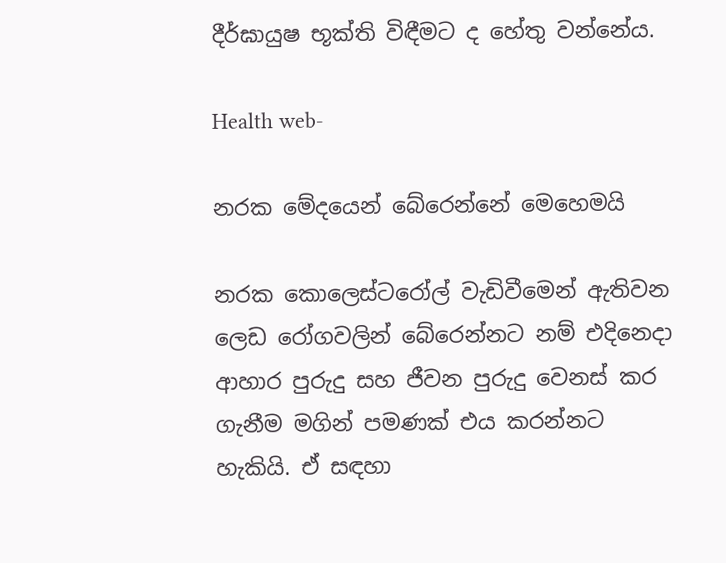දීර්ඝායුෂ භූක්ති විඳීමට ද හේතු වන්නේය.

Health web-

නරක මේදයෙන් බේරෙන්නේ මෙහෙමයි

නරක කොලෙස්ටරෝල් වැඩිවීමෙන් ඇතිවන ලෙඩ රෝගවලින් බේරෙන්නට නම් එදිනෙදා ආහාර පුරුදු සහ ජීවන පුරුදු වෙනස් කර ගැනීම මගින් පමණක් එය කරන්නට හැකියි. ඒ සඳහා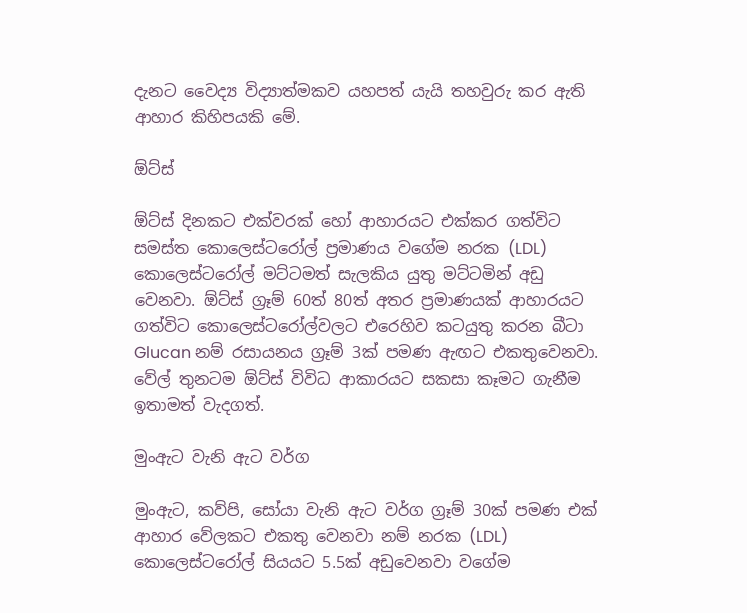දැනට වෛද්‍ය විද්‍යාත්මකව යහපත් යැයි තහවුරු කර ඇති ආහාර කිහිපයකි මේ.

ඕට්ස්

ඕට්ස් දිනකට එක්වරක් හෝ ආහාරයට එක්කර ගත්විට සමස්ත කොලෙස්ටරෝල් ප්‍රමාණය වගේම නරක (LDL) කොලෙස්ටරෝල් මට්ටමත් සැලකිය යුතු මට්ටමින් අඩු වෙනවා. ඕට්ස් ග්‍රෑම් 60ත් 80ත් අතර ප්‍රමාණයක් ආහාරයට ගත්විට කොලෙස්ටරෝල්වලට එරෙහිව කටයුතු කරන බීටා Glucan නම් රසායනය ග්‍රෑම් 3ක් පමණ ඇඟට එකතුවෙනවා. වේල් තුනටම ඕට්ස් විවිධ ආකාරයට සකසා කෑමට ගැනීම ඉතාමත් වැදගත්.

මුංඇට වැනි ඇට වර්ග

මුංඇට, කව්පි, සෝයා වැනි ඇට වර්ග ග්‍රෑම් 30ක් පමණ එක් ආහාර වේලකට එකතු වෙනවා නම් නරක (LDL) කොලෙස්ටරෝල් සියයට 5.5ක් අඩුවෙනවා වගේම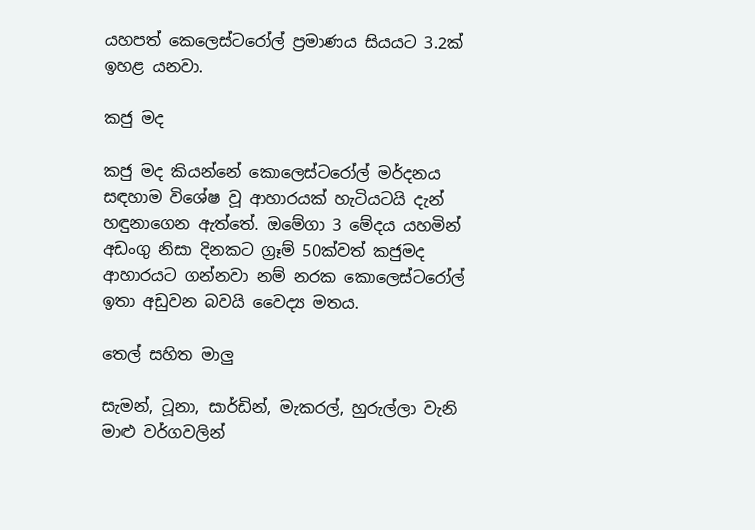යහපත් කෙලෙස්ටරෝල් ප්‍රමාණය සියයට 3.2ක් ඉහළ යනවා.

කජු මද

කජු මද කියන්නේ කොලෙස්ටරෝල් මර්දනය සඳහාම විශේෂ වූ ආහාරයක් හැටියටයි දැන් හඳුනාගෙන ඇත්තේ. ඔමේගා 3 මේදය යහමින් අඩංගු නිසා දිනකට ග්‍රෑම් 50ක්වත් කජුමද ආහාරයට ගන්නවා නම් නරක කොලෙස්ටරෝල් ඉතා අඩුවන බවයි වෛද්‍ය මතය.

තෙල් සහිත මාලු

සැමන්, ටූනා, සාර්ඩින්, මැකරල්, හුරුල්ලා වැනි මාළු වර්ගවලින්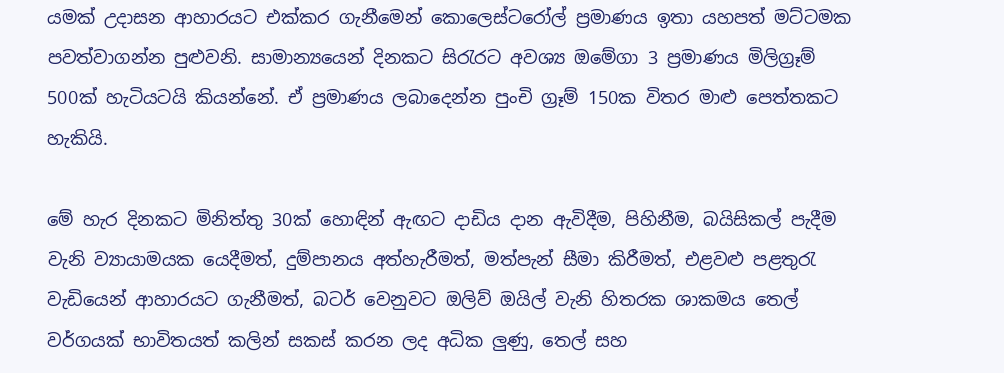යමක් උදාසන ආහාරයට එක්කර ගැනීමෙන් කොලෙස්ටරෝල් ප්‍රමාණය ඉතා යහපත් මට්ටමක පවත්වාගන්න පුළුවනි. සාමාන්‍යයෙන් දිනකට සිරැරට අවශ්‍ය ඔමේගා 3 ප්‍රමාණය මිලිග්‍රෑම් 500ක් හැටියටයි කියන්නේ. ඒ ප්‍රමාණය ලබාදෙන්න පුංචි ග්‍රෑම් 150ක විතර මාළු පෙත්තකට හැකියි.

මේ හැර දිනකට මිනිත්තු 30ක් හොඳින් ඇඟට දාඩිය දාන ඇවිදීම, පිහිනීම, බයිසිකල් පැදීම වැනි ව්‍යායාමයක යෙදීමත්, දුම්පානය අත්හැරීමත්, මත්පැන් සීමා කිරීමත්, එළවළු පළතුරැ වැඩියෙන් ආහාරයට ගැනීමත්, බටර් වෙනුවට ඔලිව් ඔයිල් වැනි හිතරක ශාකමය තෙල් වර්ගයක් භාවිතයත් කලින් සකස් කරන ලද අධික ලුණු, තෙල් සහ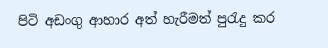පිටි අඩංගු ආහාර අත් හැරීමත් පුරැදු කර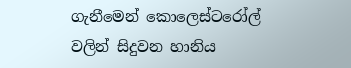ගැනීමෙන් කොලෙස්ටරෝල් වලින් සිදුවන හානිය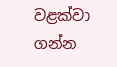වළක්වා ගන්න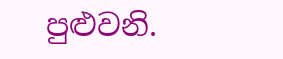පුළුවනි.